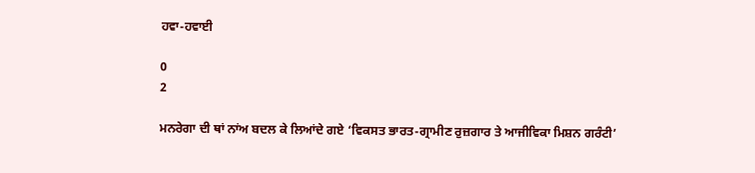ਹਵਾ-ਹਵਾਈ

0
2

ਮਨਰੇਗਾ ਦੀ ਥਾਂ ਨਾਂਅ ਬਦਲ ਕੇ ਲਿਆਂਦੇ ਗਏ ‘ਵਿਕਸਤ ਭਾਰਤ-ਗ੍ਰਾਮੀਣ ਰੁਜ਼ਗਾਰ ਤੇ ਆਜੀਵਿਕਾ ਮਿਸ਼ਨ ਗਰੰਟੀ’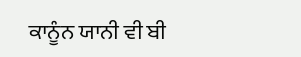ਕਾਨੂੰਨ ਯਾਨੀ ਵੀ ਬੀ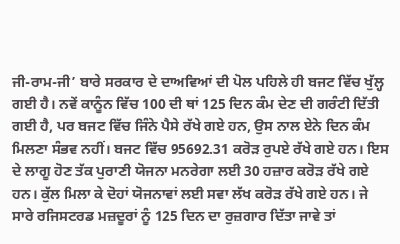ਜੀ-ਰਾਮ-ਜੀ’ ਬਾਰੇ ਸਰਕਾਰ ਦੇ ਦਾਅਵਿਆਂ ਦੀ ਪੋਲ ਪਹਿਲੇ ਹੀ ਬਜਟ ਵਿੱਚ ਖੁੱਲ੍ਹ ਗਈ ਹੈ। ਨਵੇਂ ਕਾਨੂੰਨ ਵਿੱਚ 100 ਦੀ ਥਾਂ 125 ਦਿਨ ਕੰਮ ਦੇਣ ਦੀ ਗਰੰਟੀ ਦਿੱਤੀ ਗਈ ਹੈ, ਪਰ ਬਜਟ ਵਿੱਚ ਜਿੰਨੇ ਪੈਸੇ ਰੱਖੇ ਗਏ ਹਨ, ਉਸ ਨਾਲ ਏਨੇ ਦਿਨ ਕੰਮ ਮਿਲਣਾ ਸੰਭਵ ਨਹੀਂ। ਬਜਟ ਵਿੱਚ 95692.31 ਕਰੋੜ ਰੁਪਏ ਰੱਖੇ ਗਏ ਹਨ। ਇਸ ਦੇ ਲਾਗੂ ਹੋਣ ਤੱਕ ਪੁਰਾਣੀ ਯੋਜਨਾ ਮਨਰੇਗਾ ਲਈ 30 ਹਜ਼ਾਰ ਕਰੋੜ ਰੱਖੇ ਗਏ ਹਨ। ਕੁੱਲ ਮਿਲਾ ਕੇ ਦੋਹਾਂ ਯੋਜਨਾਵਾਂ ਲਈ ਸਵਾ ਲੱਖ ਕਰੋੜ ਰੱਖੇ ਗਏ ਹਨ। ਜੇ ਸਾਰੇ ਰਜਿਸਟਰਡ ਮਜ਼ਦੂਰਾਂ ਨੂੰ 125 ਦਿਨ ਦਾ ਰੁਜ਼ਗਾਰ ਦਿੱਤਾ ਜਾਵੇ ਤਾਂ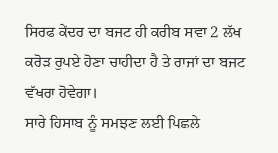ਸਿਰਫ ਕੇਂਦਰ ਦਾ ਬਜਟ ਹੀ ਕਰੀਬ ਸਵਾ 2 ਲੱਖ ਕਰੋੜ ਰੁਪਏ ਹੋਣਾ ਚਾਹੀਦਾ ਹੈ ਤੇ ਰਾਜਾਂ ਦਾ ਬਜਟ ਵੱਖਰਾ ਹੋਵੇਗਾ।
ਸਾਰੇ ਹਿਸਾਬ ਨੂੰ ਸਮਝਣ ਲਈ ਪਿਛਲੇ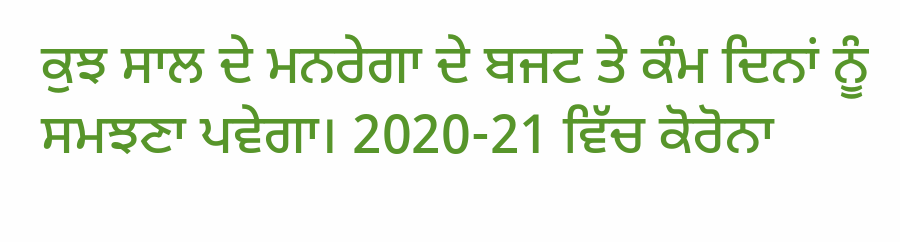ਕੁਝ ਸਾਲ ਦੇ ਮਨਰੇਗਾ ਦੇ ਬਜਟ ਤੇ ਕੰਮ ਦਿਨਾਂ ਨੂੰ ਸਮਝਣਾ ਪਵੇਗਾ। 2020-21 ਵਿੱਚ ਕੋਰੋਨਾ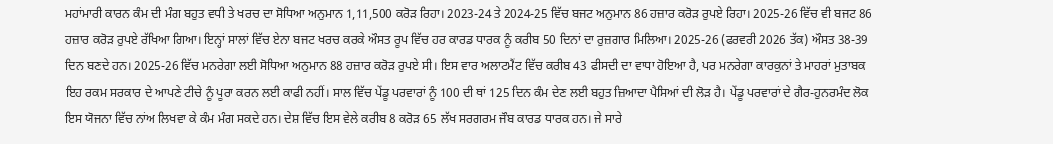ਮਹਾਂਮਾਰੀ ਕਾਰਨ ਕੰਮ ਦੀ ਮੰਗ ਬਹੁਤ ਵਧੀ ਤੇ ਖਰਚ ਦਾ ਸੋਧਿਆ ਅਨੁਮਾਨ 1,11,500 ਕਰੋੜ ਰਿਹਾ। 2023-24 ਤੇ 2024-25 ਵਿੱਚ ਬਜਟ ਅਨੁਮਾਨ 86 ਹਜ਼ਾਰ ਕਰੋੜ ਰੁਪਏ ਰਿਹਾ। 2025-26 ਵਿੱਚ ਵੀ ਬਜਟ 86 ਹਜ਼ਾਰ ਕਰੋੜ ਰੁਪਏ ਰੱਖਿਆ ਗਿਆ। ਇਨ੍ਹਾਂ ਸਾਲਾਂ ਵਿੱਚ ਏਨਾ ਬਜਟ ਖਰਚ ਕਰਕੇ ਔਸਤ ਰੂਪ ਵਿੱਚ ਹਰ ਕਾਰਡ ਧਾਰਕ ਨੂੰ ਕਰੀਬ 50 ਦਿਨਾਂ ਦਾ ਰੁਜ਼ਗਾਰ ਮਿਲਿਆ। 2025-26 (ਫਰਵਰੀ 2026 ਤੱਕ) ਔਸਤ 38-39 ਦਿਨ ਬਣਦੇ ਹਨ। 2025-26 ਵਿੱਚ ਮਨਰੇਗਾ ਲਈ ਸੋਧਿਆ ਅਨੁਮਾਨ 88 ਹਜ਼ਾਰ ਕਰੋੜ ਰੁਪਏ ਸੀ। ਇਸ ਵਾਰ ਅਲਾਟਮੈਂਟ ਵਿੱਚ ਕਰੀਬ 43 ਫੀਸਦੀ ਦਾ ਵਾਧਾ ਹੋਇਆ ਹੈ, ਪਰ ਮਨਰੇਗਾ ਕਾਰਕੁਨਾਂ ਤੇ ਮਾਹਰਾਂ ਮੁਤਾਬਕ ਇਹ ਰਕਮ ਸਰਕਾਰ ਦੇ ਆਪਣੇ ਟੀਚੇ ਨੂੰ ਪੂਰਾ ਕਰਨ ਲਈ ਕਾਫੀ ਨਹੀਂ। ਸਾਲ ਵਿੱਚ ਪੇਂਡੂ ਪਰਵਾਰਾਂ ਨੂੰ 100 ਦੀ ਥਾਂ 125 ਦਿਨ ਕੰਮ ਦੇਣ ਲਈ ਬਹੁਤ ਜ਼ਿਆਦਾ ਪੈਸਿਆਂ ਦੀ ਲੋੜ ਹੈ। ਪੇਂਡੂ ਪਰਵਾਰਾਂ ਦੇ ਗੈਰ-ਹੁਨਰਮੰਦ ਲੋਕ ਇਸ ਯੋਜਨਾ ਵਿੱਚ ਨਾਂਅ ਲਿਖਵਾ ਕੇ ਕੰਮ ਮੰਗ ਸਕਦੇ ਹਨ। ਦੇਸ਼ ਵਿੱਚ ਇਸ ਵੇਲੇ ਕਰੀਬ 8 ਕਰੋੜ 65 ਲੱਖ ਸਰਗਰਮ ਜੌਬ ਕਾਰਡ ਧਾਰਕ ਹਨ। ਜੇ ਸਾਰੇ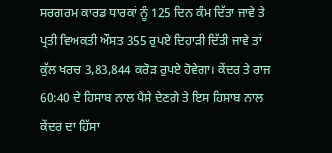ਸਰਗਰਮ ਕਾਰਡ ਧਾਰਕਾਂ ਨੂੰ 125 ਦਿਨ ਕੰਮ ਦਿੱਤਾ ਜਾਵੇ ਤੇ ਪ੍ਰਤੀ ਵਿਅਕਤੀ ਔਸਤ 355 ਰੁਪਏ ਦਿਹਾੜੀ ਦਿੱਤੀ ਜਾਵੇ ਤਾਂ ਕੁੱਲ ਖਰਚ 3,83,844 ਕਰੋੜ ਰੁਪਏ ਹੋਵੇਗਾ। ਕੇਂਦਰ ਤੇ ਰਾਜ 60:40 ਦੇ ਹਿਸਾਬ ਨਾਲ ਪੈਸੇ ਦੇਣਗੇ ਤੇ ਇਸ ਹਿਸਾਬ ਨਾਲ ਕੇਂਦਰ ਦਾ ਹਿੱਸਾ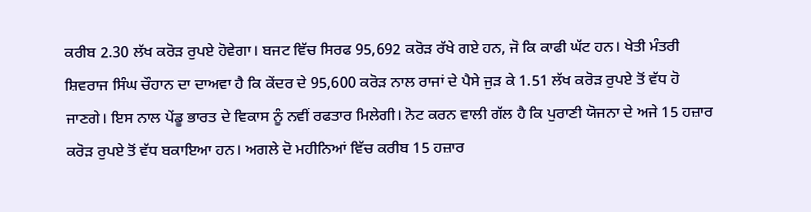ਕਰੀਬ 2.30 ਲੱਖ ਕਰੋੜ ਰੁਪਏ ਹੋਵੇਗਾ। ਬਜਟ ਵਿੱਚ ਸਿਰਫ 95,692 ਕਰੋੜ ਰੱਖੇ ਗਏ ਹਨ, ਜੋ ਕਿ ਕਾਫੀ ਘੱਟ ਹਨ। ਖੇਤੀ ਮੰਤਰੀ ਸ਼ਿਵਰਾਜ ਸਿੰਘ ਚੌਹਾਨ ਦਾ ਦਾਅਵਾ ਹੈ ਕਿ ਕੇਂਦਰ ਦੇ 95,600 ਕਰੋੜ ਨਾਲ ਰਾਜਾਂ ਦੇ ਪੈਸੇ ਜੁੜ ਕੇ 1.51 ਲੱਖ ਕਰੋੜ ਰੁਪਏ ਤੋਂ ਵੱਧ ਹੋ ਜਾਣਗੇ। ਇਸ ਨਾਲ ਪੇਂਡੂ ਭਾਰਤ ਦੇ ਵਿਕਾਸ ਨੂੰ ਨਵੀਂ ਰਫਤਾਰ ਮਿਲੇਗੀ। ਨੋਟ ਕਰਨ ਵਾਲੀ ਗੱਲ ਹੈ ਕਿ ਪੁਰਾਣੀ ਯੋਜਨਾ ਦੇ ਅਜੇ 15 ਹਜ਼ਾਰ ਕਰੋੜ ਰੁਪਏ ਤੋਂ ਵੱਧ ਬਕਾਇਆ ਹਨ। ਅਗਲੇ ਦੋ ਮਹੀਨਿਆਂ ਵਿੱਚ ਕਰੀਬ 15 ਹਜ਼ਾਰ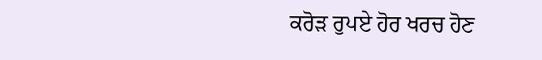ਕਰੋੜ ਰੁਪਏ ਹੋਰ ਖਰਚ ਹੋਣ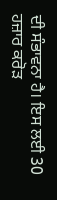ਦੀ ਸੰਭਾਵਨਾ ਹੈ। ਇਸ ਲਈ 30 ਹਜ਼ਾਰ ਕਰੋੜ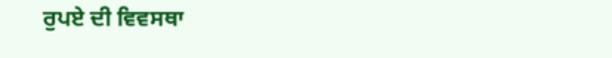ਰੁਪਏ ਦੀ ਵਿਵਸਥਾ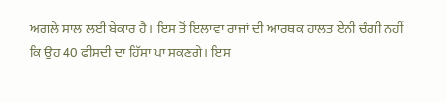ਅਗਲੇ ਸਾਲ ਲਈ ਬੇਕਾਰ ਹੈ। ਇਸ ਤੋਂ ਇਲਾਵਾ ਰਾਜਾਂ ਦੀ ਆਰਥਕ ਹਾਲਤ ਏਨੀ ਚੰਗੀ ਨਹੀਂ ਕਿ ਉਹ 40 ਫੀਸਦੀ ਦਾ ਹਿੱਸਾ ਪਾ ਸਕਣਗੇ। ਇਸ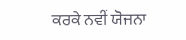ਕਰਕੇ ਨਵੀਂ ਯੋਜਨਾ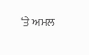‘ਤੇ ਅਮਲ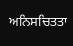ਅਨਿਸਚਿਤਤਾ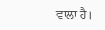ਵਾਲਾ ਹੈ।